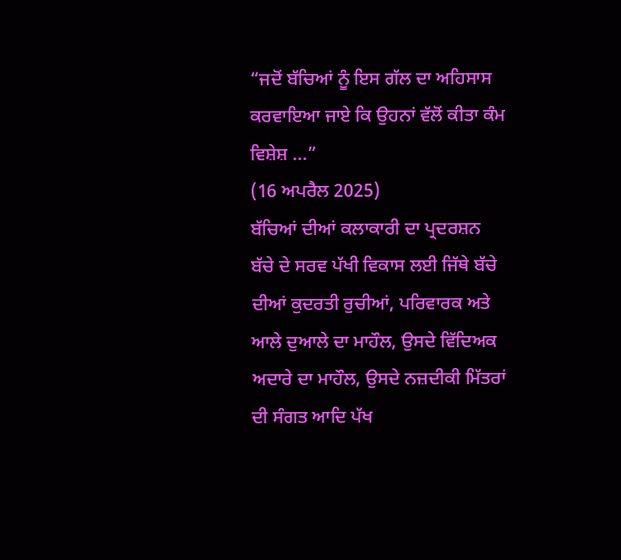“ਜਦੋਂ ਬੱਚਿਆਂ ਨੂੰ ਇਸ ਗੱਲ ਦਾ ਅਹਿਸਾਸ ਕਰਵਾਇਆ ਜਾਏ ਕਿ ਉਹਨਾਂ ਵੱਲੋਂ ਕੀਤਾ ਕੰਮ ਵਿਸ਼ੇਸ਼ ...”
(16 ਅਪਰੈਲ 2025)
ਬੱਚਿਆਂ ਦੀਆਂ ਕਲਾਕਾਰੀ ਦਾ ਪ੍ਰਦਰਸ਼ਨ
ਬੱਚੇ ਦੇ ਸਰਵ ਪੱਖੀ ਵਿਕਾਸ ਲਈ ਜਿੱਥੇ ਬੱਚੇ ਦੀਆਂ ਕੁਦਰਤੀ ਰੁਚੀਆਂ, ਪਰਿਵਾਰਕ ਅਤੇ ਆਲੇ ਦੁਆਲੇ ਦਾ ਮਾਹੌਲ, ਉਸਦੇ ਵਿੱਦਿਅਕ ਅਦਾਰੇ ਦਾ ਮਾਹੌਲ, ਉਸਦੇ ਨਜ਼ਦੀਕੀ ਮਿੱਤਰਾਂ ਦੀ ਸੰਗਤ ਆਦਿ ਪੱਖ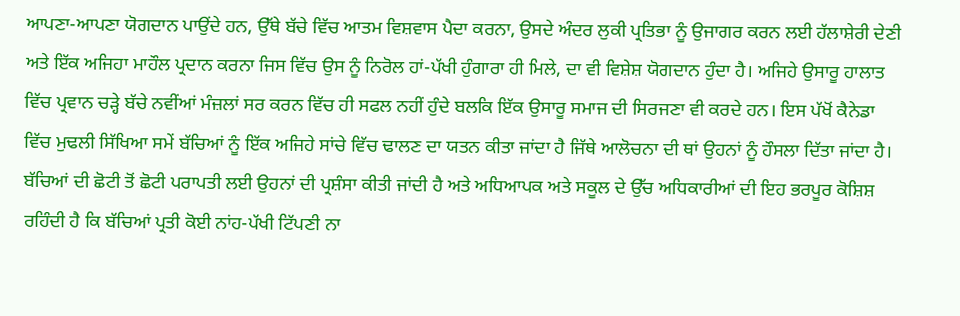ਆਪਣਾ-ਆਪਣਾ ਯੋਗਦਾਨ ਪਾਉਂਦੇ ਹਨ, ਉੱਥੇ ਬੱਚੇ ਵਿੱਚ ਆਤਮ ਵਿਸ਼ਵਾਸ ਪੈਦਾ ਕਰਨਾ, ਉਸਦੇ ਅੰਦਰ ਲੁਕੀ ਪ੍ਰਤਿਭਾ ਨੂੰ ਉਜਾਗਰ ਕਰਨ ਲਈ ਹੱਲਾਸ਼ੇਰੀ ਦੇਣੀ ਅਤੇ ਇੱਕ ਅਜਿਹਾ ਮਾਹੌਲ ਪ੍ਰਦਾਨ ਕਰਨਾ ਜਿਸ ਵਿੱਚ ਉਸ ਨੂੰ ਨਿਰੋਲ ਹਾਂ-ਪੱਖੀ ਹੁੰਗਾਰਾ ਹੀ ਮਿਲੇ, ਦਾ ਵੀ ਵਿਸ਼ੇਸ਼ ਯੋਗਦਾਨ ਹੁੰਦਾ ਹੈ। ਅਜਿਹੇ ਉਸਾਰੂ ਹਾਲਾਤ ਵਿੱਚ ਪ੍ਰਵਾਨ ਚੜ੍ਹੇ ਬੱਚੇ ਨਵੀਂਆਂ ਮੰਜ਼ਲਾਂ ਸਰ ਕਰਨ ਵਿੱਚ ਹੀ ਸਫਲ ਨਹੀਂ ਹੁੰਦੇ ਬਲਕਿ ਇੱਕ ਉਸਾਰੂ ਸਮਾਜ ਦੀ ਸਿਰਜਣਾ ਵੀ ਕਰਦੇ ਹਨ। ਇਸ ਪੱਖੋਂ ਕੈਨੇਡਾ ਵਿੱਚ ਮੁਢਲੀ ਸਿੱਖਿਆ ਸਮੇਂ ਬੱਚਿਆਂ ਨੂੰ ਇੱਕ ਅਜਿਹੇ ਸਾਂਚੇ ਵਿੱਚ ਢਾਲਣ ਦਾ ਯਤਨ ਕੀਤਾ ਜਾਂਦਾ ਹੈ ਜਿੱਥੇ ਆਲੋਚਨਾ ਦੀ ਥਾਂ ਉਹਨਾਂ ਨੂੰ ਹੌਸਲਾ ਦਿੱਤਾ ਜਾਂਦਾ ਹੈ। ਬੱਚਿਆਂ ਦੀ ਛੋਟੀ ਤੋਂ ਛੋਟੀ ਪਰਾਪਤੀ ਲਈ ਉਹਨਾਂ ਦੀ ਪ੍ਰਸ਼ੰਸਾ ਕੀਤੀ ਜਾਂਦੀ ਹੈ ਅਤੇ ਅਧਿਆਪਕ ਅਤੇ ਸਕੂਲ ਦੇ ਉੱਚ ਅਧਿਕਾਰੀਆਂ ਦੀ ਇਹ ਭਰਪੂਰ ਕੋਸ਼ਿਸ਼ ਰਹਿੰਦੀ ਹੈ ਕਿ ਬੱਚਿਆਂ ਪ੍ਰਤੀ ਕੋਈ ਨਾਂਹ-ਪੱਖੀ ਟਿੱਪਣੀ ਨਾ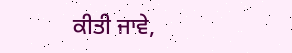ਕੀਤੀ ਜਾਵੇ,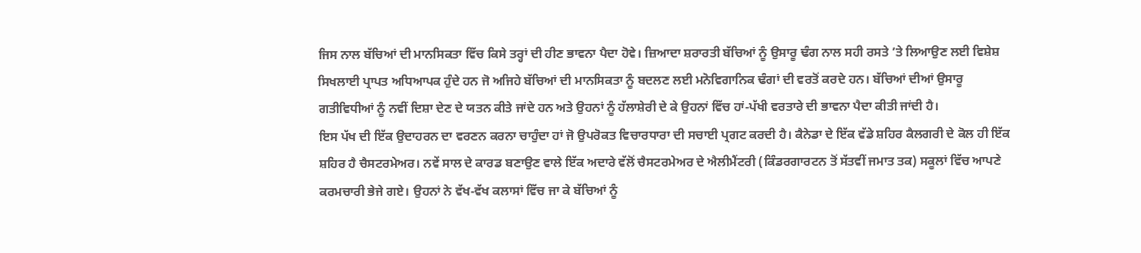ਜਿਸ ਨਾਲ ਬੱਚਿਆਂ ਦੀ ਮਾਨਸਿਕਤਾ ਵਿੱਚ ਕਿਸੇ ਤਰ੍ਹਾਂ ਦੀ ਹੀਣ ਭਾਵਨਾ ਪੈਦਾ ਹੋਵੇ। ਜ਼ਿਆਦਾ ਸ਼ਰਾਰਤੀ ਬੱਚਿਆਂ ਨੂੰ ਉਸਾਰੂ ਢੰਗ ਨਾਲ ਸਹੀ ਰਸਤੇ ’ਤੇ ਲਿਆਉਣ ਲਈ ਵਿਸ਼ੇਸ਼ ਸਿਖਲਾਈ ਪ੍ਰਾਪਤ ਅਧਿਆਪਕ ਹੁੰਦੇ ਹਨ ਜੋ ਅਜਿਹੇ ਬੱਚਿਆਂ ਦੀ ਮਾਨਸਿਕਤਾ ਨੂੰ ਬਦਲਣ ਲਈ ਮਨੋਵਿਗਾਨਿਕ ਢੰਗਾਂ ਦੀ ਵਰਤੋਂ ਕਰਦੇ ਹਨ। ਬੱਚਿਆਂ ਦੀਆਂ ਉਸਾਰੂ ਗਤੀਵਿਧੀਆਂ ਨੂੰ ਨਵੀਂ ਦਿਸ਼ਾ ਦੇਣ ਦੇ ਯਤਨ ਕੀਤੇ ਜਾਂਦੇ ਹਨ ਅਤੇ ਉਹਨਾਂ ਨੂੰ ਹੱਲਾਸ਼ੇਰੀ ਦੇ ਕੇ ਉਹਨਾਂ ਵਿੱਚ ਹਾਂ-ਪੱਖੀ ਵਰਤਾਰੇ ਦੀ ਭਾਵਨਾ ਪੈਦਾ ਕੀਤੀ ਜਾਂਦੀ ਹੈ।
ਇਸ ਪੱਖ ਦੀ ਇੱਕ ਉਦਾਹਰਨ ਦਾ ਵਰਣਨ ਕਰਨਾ ਚਾਹੁੰਦਾ ਹਾਂ ਜੋ ਉਪਰੋਕਤ ਵਿਚਾਰਧਾਰਾ ਦੀ ਸਚਾਈ ਪ੍ਰਗਟ ਕਰਦੀ ਹੈ। ਕੈਨੇਡਾ ਦੇ ਇੱਕ ਵੱਡੇ ਸ਼ਹਿਰ ਕੈਲਗਰੀ ਦੇ ਕੋਲ ਹੀ ਇੱਕ ਸ਼ਹਿਰ ਹੈ ਚੈਸਟਰਮੇਅਰ। ਨਵੇਂ ਸਾਲ ਦੇ ਕਾਰਡ ਬਣਾਉਣ ਵਾਲੇ ਇੱਕ ਅਦਾਰੇ ਵੱਲੋਂ ਚੈਸਟਰਮੇਅਰ ਦੇ ਐਲੀਮੈਂਟਰੀ (ਕਿੰਡਰਗਾਰਟਨ ਤੋਂ ਸੱਤਵੀਂ ਜਮਾਤ ਤਕ) ਸਕੂਲਾਂ ਵਿੱਚ ਆਪਣੇ ਕਰਮਚਾਰੀ ਭੇਜੇ ਗਏ। ਉਹਨਾਂ ਨੇ ਵੱਖ-ਵੱਖ ਕਲਾਸਾਂ ਵਿੱਚ ਜਾ ਕੇ ਬੱਚਿਆਂ ਨੂੰ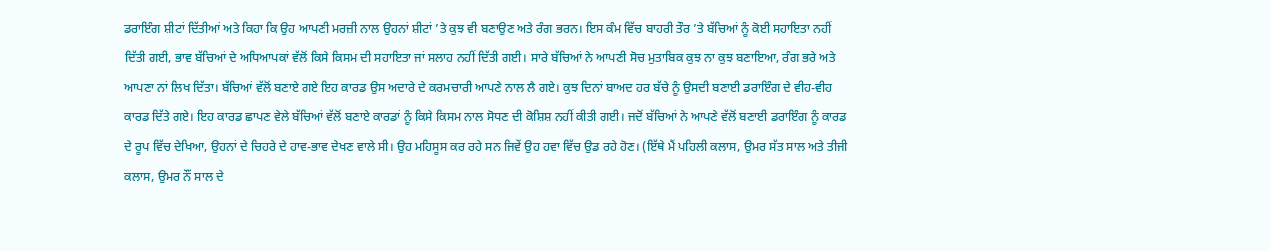ਡਰਾਇੰਗ ਸ਼ੀਟਾਂ ਦਿੱਤੀਆਂ ਅਤੇ ਕਿਹਾ ਕਿ ਉਹ ਆਪਣੀ ਮਰਜ਼ੀ ਨਾਲ ਉਹਨਾਂ ਸ਼ੀਟਾਂ ’ਤੇ ਕੁਝ ਵੀ ਬਣਾਉਣ ਅਤੇ ਰੰਗ ਭਰਨ। ਇਸ ਕੰਮ ਵਿੱਚ ਬਾਹਰੀ ਤੌਰ ’ਤੇ ਬੱਚਿਆਂ ਨੂੰ ਕੋਈ ਸਹਾਇਤਾ ਨਹੀਂ ਦਿੱਤੀ ਗਈ, ਭਾਵ ਬੱਚਿਆਂ ਦੇ ਅਧਿਆਪਕਾਂ ਵੱਲੋਂ ਕਿਸੇ ਕਿਸਮ ਦੀ ਸਹਾਇਤਾ ਜਾਂ ਸਲਾਹ ਨਹੀਂ ਦਿੱਤੀ ਗਈ। ਸਾਰੇ ਬੱਚਿਆਂ ਨੇ ਆਪਣੀ ਸੋਚ ਮੁਤਾਬਿਕ ਕੁਝ ਨਾ ਕੁਝ ਬਣਾਇਆ, ਰੰਗ ਭਰੇ ਅਤੇ ਆਪਣਾ ਨਾਂ ਲਿਖ ਦਿੱਤਾ। ਬੱਚਿਆਂ ਵੱਲੋਂ ਬਣਾਏ ਗਏ ਇਹ ਕਾਰਡ ਉਸ ਅਦਾਰੇ ਦੇ ਕਰਮਚਾਰੀ ਆਪਣੇ ਨਾਲ ਲੈ ਗਏ। ਕੁਝ ਦਿਨਾਂ ਬਾਅਦ ਹਰ ਬੱਚੇ ਨੂੰ ਉਸਦੀ ਬਣਾਈ ਡਰਾਇੰਗ ਦੇ ਵੀਹ-ਵੀਹ ਕਾਰਡ ਦਿੱਤੇ ਗਏ। ਇਹ ਕਾਰਡ ਛਾਪਣ ਵੇਲੇ ਬੱਚਿਆਂ ਵੱਲੋਂ ਬਣਾਏ ਕਾਰਡਾਂ ਨੂੰ ਕਿਸੇ ਕਿਸਮ ਨਾਲ ਸੋਧਣ ਦੀ ਕੋਸ਼ਿਸ਼ ਨਹੀਂ ਕੀਤੀ ਗਈ। ਜਦੋਂ ਬੱਚਿਆਂ ਨੇ ਆਪਣੇ ਵੱਲੋਂ ਬਣਾਈ ਡਰਾਇੰਗ ਨੂੰ ਕਾਰਡ ਦੇ ਰੂਪ ਵਿੱਚ ਦੇਖਿਆ, ਉਹਨਾਂ ਦੇ ਚਿਹਰੇ ਦੇ ਹਾਵ-ਭਾਵ ਦੇਖਣ ਵਾਲੇ ਸੀ। ਉਹ ਮਹਿਸੂਸ ਕਰ ਰਹੇ ਸਨ ਜਿਵੇਂ ਉਹ ਹਵਾ ਵਿੱਚ ਉਡ ਰਹੇ ਹੋਣ। (ਇੱਥੇ ਮੈਂ ਪਹਿਲੀ ਕਲਾਸ, ਉਮਰ ਸੱਤ ਸਾਲ ਅਤੇ ਤੀਜੀ ਕਲਾਸ, ਉਮਰ ਨੌਂ ਸਾਲ ਦੇ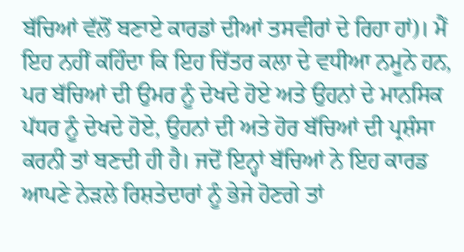ਬੱਚਿਆਂ ਵੱਲੋਂ ਬਣਾਏ ਕਾਰਡਾਂ ਦੀਆਂ ਤਸਵੀਰਾਂ ਦੇ ਰਿਹਾ ਹਾਂ)। ਮੈਂ ਇਹ ਨਹੀਂ ਕਹਿੰਦਾ ਕਿ ਇਹ ਚਿੱਤਰ ਕਲਾ ਦੇ ਵਧੀਆ ਨਮੂਨੇ ਹਨ, ਪਰ ਬੱਚਿਆਂ ਦੀ ਉਮਰ ਨੂੰ ਦੇਖਦੇ ਹੋਏ ਅਤੇ ਉਹਨਾਂ ਦੇ ਮਾਨਸਿਕ ਪੱਧਰ ਨੂੰ ਦੇਖਦੇ ਹੋਏ, ਉਹਨਾਂ ਦੀ ਅਤੇ ਹੋਰ ਬੱਚਿਆਂ ਦੀ ਪ੍ਰਸ਼ੰਸਾ ਕਰਨੀ ਤਾਂ ਬਣਦੀ ਹੀ ਹੈ। ਜਦੋਂ ਇਨ੍ਹਾਂ ਬੱਚਿਆਂ ਨੇ ਇਹ ਕਾਰਡ ਆਪਣੇ ਨੇੜਲੇ ਰਿਸ਼ਤੇਦਾਰਾਂ ਨੂੰ ਭੇਜੇ ਹੋਣਗੇ ਤਾਂ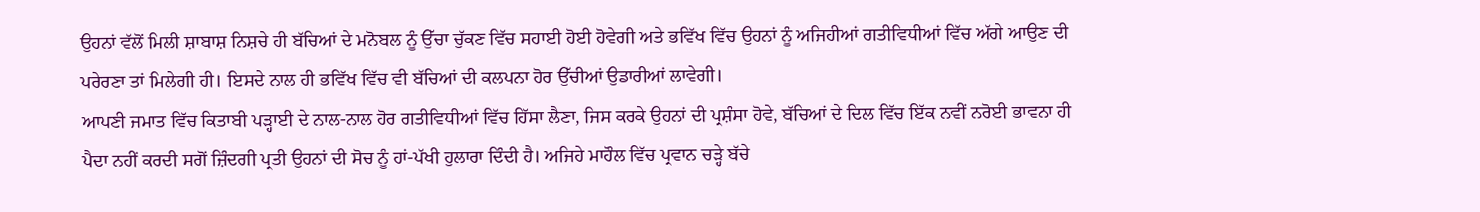ਉਹਨਾਂ ਵੱਲੋਂ ਮਿਲੀ ਸ਼ਾਬਾਸ਼ ਨਿਸ਼ਚੇ ਹੀ ਬੱਚਿਆਂ ਦੇ ਮਨੋਬਲ ਨੂੰ ਉੱਚਾ ਚੁੱਕਣ ਵਿੱਚ ਸਹਾਈ ਹੋਈ ਹੋਵੇਗੀ ਅਤੇ ਭਵਿੱਖ ਵਿੱਚ ਉਹਨਾਂ ਨੂੰ ਅਜਿਹੀਆਂ ਗਤੀਵਿਧੀਆਂ ਵਿੱਚ ਅੱਗੇ ਆਉਣ ਦੀ ਪਰੇਰਣਾ ਤਾਂ ਮਿਲੇਗੀ ਹੀ। ਇਸਦੇ ਨਾਲ ਹੀ ਭਵਿੱਖ ਵਿੱਚ ਵੀ ਬੱਚਿਆਂ ਦੀ ਕਲਪਨਾ ਹੋਰ ਉੱਚੀਆਂ ਉਡਾਰੀਆਂ ਲਾਵੇਗੀ।
ਆਪਣੀ ਜਮਾਤ ਵਿੱਚ ਕਿਤਾਬੀ ਪੜ੍ਹਾਈ ਦੇ ਨਾਲ-ਨਾਲ ਹੋਰ ਗਤੀਵਿਧੀਆਂ ਵਿੱਚ ਹਿੱਸਾ ਲੈਣਾ, ਜਿਸ ਕਰਕੇ ਉਹਨਾਂ ਦੀ ਪ੍ਰਸ਼ੰਸਾ ਹੋਵੇ, ਬੱਚਿਆਂ ਦੇ ਦਿਲ ਵਿੱਚ ਇੱਕ ਨਵੀਂ ਨਰੋਈ ਭਾਵਨਾ ਹੀ ਪੈਦਾ ਨਹੀਂ ਕਰਦੀ ਸਗੋਂ ਜ਼ਿੰਦਗੀ ਪ੍ਰਤੀ ਉਹਨਾਂ ਦੀ ਸੋਚ ਨੂੰ ਹਾਂ-ਪੱਖੀ ਹੁਲਾਰਾ ਦਿੰਦੀ ਹੈ। ਅਜਿਹੇ ਮਾਹੌਲ ਵਿੱਚ ਪ੍ਰਵਾਨ ਚੜ੍ਹੇ ਬੱਚੇ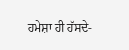ਹਮੇਸ਼ਾ ਹੀ ਹੱਸਦੇ-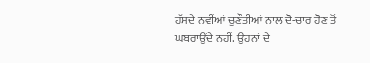ਹੱਸਦੇ ਨਵੀਂਆਂ ਚੁਣੌਤੀਆਂ ਨਾਲ ਦੋ-ਚਾਰ ਹੋਣ ਤੋਂ ਘਬਰਾਉਂਦੇ ਨਹੀਂ. ਉਹਨਾਂ ਦੇ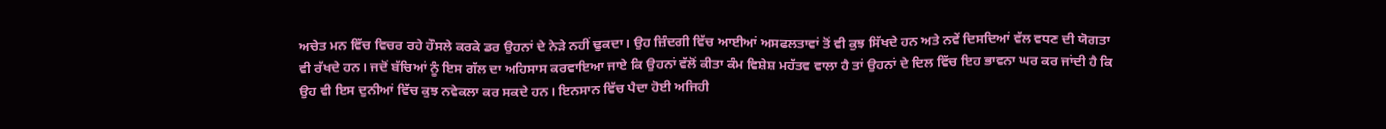ਅਚੇਤ ਮਨ ਵਿੱਚ ਵਿਚਰ ਰਹੇ ਹੌਸਲੇ ਕਰਕੇ ਡਰ ਉਹਨਾਂ ਦੇ ਨੇੜੇ ਨਹੀਂ ਢੁਕਦਾ। ਉਹ ਜ਼ਿੰਦਗੀ ਵਿੱਚ ਆਈਆਂ ਅਸਫਲਤਾਵਾਂ ਤੋਂ ਵੀ ਕੁਝ ਸਿੱਖਦੇ ਹਨ ਅਤੇ ਨਵੇਂ ਦਿਸਦਿਆਂ ਵੱਲ ਵਧਣ ਦੀ ਯੋਗਤਾ ਵੀ ਰੱਖਦੇ ਹਨ। ਜਦੋਂ ਬੱਚਿਆਂ ਨੂੰ ਇਸ ਗੱਲ ਦਾ ਅਹਿਸਾਸ ਕਰਵਾਇਆ ਜਾਏ ਕਿ ਉਹਨਾਂ ਵੱਲੋਂ ਕੀਤਾ ਕੰਮ ਵਿਸ਼ੇਸ਼ ਮਹੱਤਵ ਵਾਲਾ ਹੈ ਤਾਂ ਉਹਨਾਂ ਦੇ ਦਿਲ ਵਿੱਚ ਇਹ ਭਾਵਨਾ ਘਰ ਕਰ ਜਾਂਦੀ ਹੈ ਕਿ ਉਹ ਵੀ ਇਸ ਦੁਨੀਆਂ ਵਿੱਚ ਕੁਝ ਨਵੇਕਲਾ ਕਰ ਸਕਦੇ ਹਨ। ਇਨਸਾਨ ਵਿੱਚ ਪੈਦਾ ਹੋਈ ਅਜਿਹੀ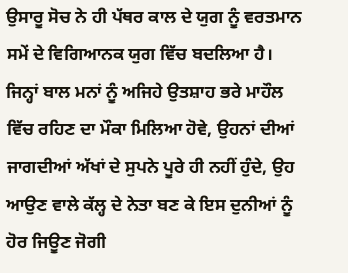ਉਸਾਰੂ ਸੋਚ ਨੇ ਹੀ ਪੱਥਰ ਕਾਲ ਦੇ ਯੁਗ ਨੂੰ ਵਰਤਮਾਨ ਸਮੇਂ ਦੇ ਵਿਗਿਆਨਕ ਯੁਗ ਵਿੱਚ ਬਦਲਿਆ ਹੈ।
ਜਿਨ੍ਹਾਂ ਬਾਲ ਮਨਾਂ ਨੂੰ ਅਜਿਹੇ ਉਤਸ਼ਾਹ ਭਰੇ ਮਾਹੌਲ ਵਿੱਚ ਰਹਿਣ ਦਾ ਮੌਕਾ ਮਿਲਿਆ ਹੋਵੇ, ਉਹਨਾਂ ਦੀਆਂ ਜਾਗਦੀਆਂ ਅੱਖਾਂ ਦੇ ਸੁਪਨੇ ਪੂਰੇ ਹੀ ਨਹੀਂ ਹੁੰਦੇ, ਉਹ ਆਉਣ ਵਾਲੇ ਕੱਲ੍ਹ ਦੇ ਨੇਤਾ ਬਣ ਕੇ ਇਸ ਦੁਨੀਆਂ ਨੂੰ ਹੋਰ ਜਿਊਣ ਜੋਗੀ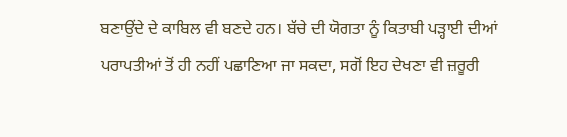ਬਣਾਉਂਦੇ ਦੇ ਕਾਬਿਲ ਵੀ ਬਣਦੇ ਹਨ। ਬੱਚੇ ਦੀ ਯੋਗਤਾ ਨੂੰ ਕਿਤਾਬੀ ਪੜ੍ਹਾਈ ਦੀਆਂ ਪਰਾਪਤੀਆਂ ਤੋਂ ਹੀ ਨਹੀਂ ਪਛਾਣਿਆ ਜਾ ਸਕਦਾ, ਸਗੋਂ ਇਹ ਦੇਖਣਾ ਵੀ ਜ਼ਰੂਰੀ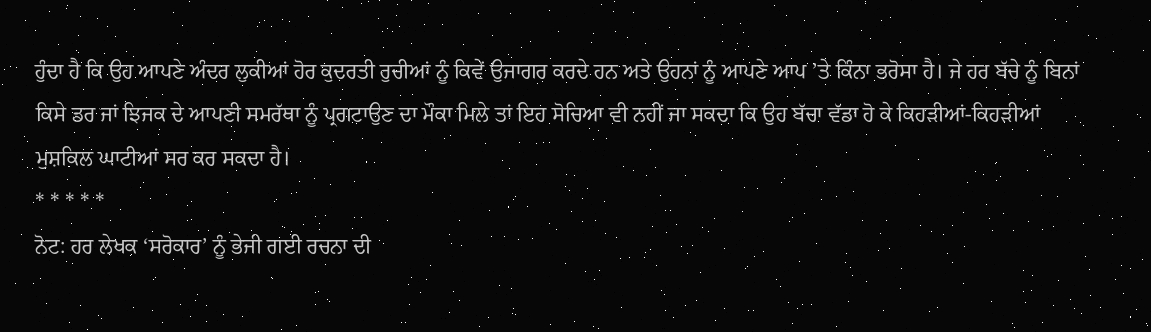ਹੁੰਦਾ ਹੈ ਕਿ ਉਹ ਆਪਣੇ ਅੰਦਰ ਲੁਕੀਆਂ ਹੋਰ ਕੁਦਰਤੀ ਰੁਚੀਆਂ ਨੂੰ ਕਿਵੇਂ ਉਜਾਗਰ ਕਰਦੇ ਹਨ ਅਤੇ ਉਹਨਾਂ ਨੂੰ ਆਪਣੇ ਆਪ ’ਤੇ ਕਿੰਨਾ ਭਰੋਸਾ ਹੈ। ਜੇ ਹਰ ਬੱਚੇ ਨੂੰ ਬਿਨਾਂ ਕਿਸੇ ਡਰ ਜਾਂ ਝਿਜਕ ਦੇ ਆਪਣੀ ਸਮਰੱਥਾ ਨੂੰ ਪ੍ਰਗਟਾਉਣ ਦਾ ਮੌਕਾ ਮਿਲੇ ਤਾਂ ਇਹ ਸੋਚਿਆ ਵੀ ਨਹੀਂ ਜਾ ਸਕਦਾ ਕਿ ਉਹ ਬੱਚਾ ਵੱਡਾ ਹੋ ਕੇ ਕਿਹੜੀਆਂ-ਕਿਹੜੀਆਂ ਮੁਸ਼ਕਿਲ ਘਾਟੀਆਂ ਸਰ ਕਰ ਸਕਦਾ ਹੈ।
* * * * *
ਨੋਟ: ਹਰ ਲੇਖਕ ‘ਸਰੋਕਾਰ’ ਨੂੰ ਭੇਜੀ ਗਈ ਰਚਨਾ ਦੀ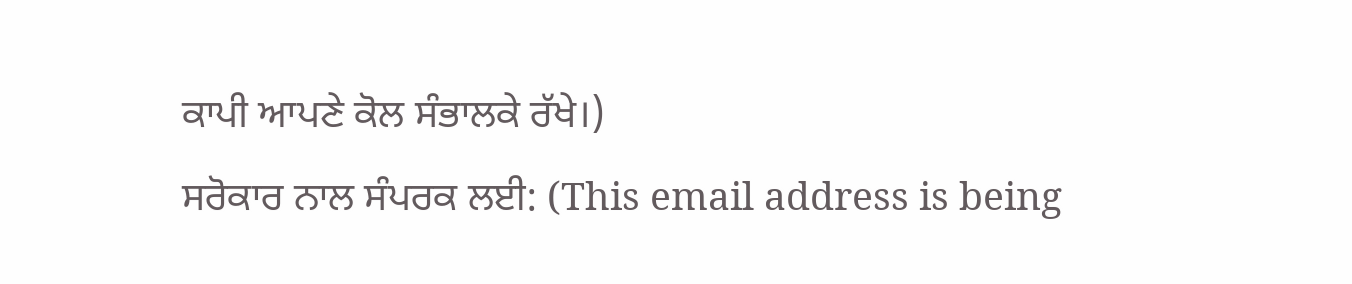ਕਾਪੀ ਆਪਣੇ ਕੋਲ ਸੰਭਾਲਕੇ ਰੱਖੇ।)
ਸਰੋਕਾਰ ਨਾਲ ਸੰਪਰਕ ਲਈ: (This email address is being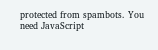protected from spambots. You need JavaScript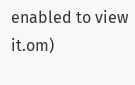enabled to view it.om)